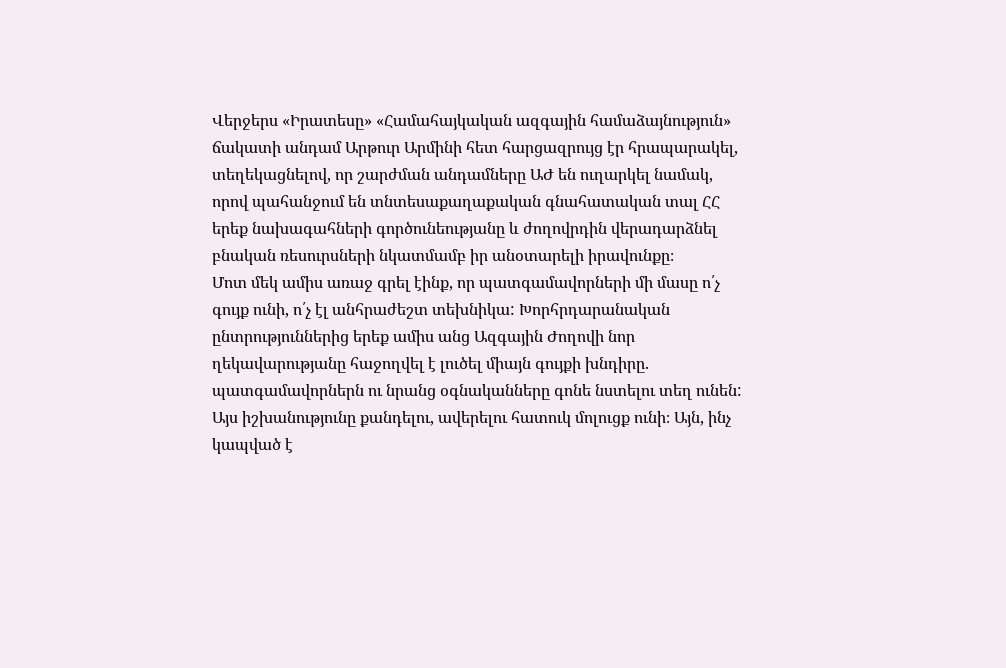Վերջերս «Իրատեսը» «Համահայկական ազգային համաձայնություն» ճակատի անդամ Արթուր Արմինի հետ հարցազրույց էր հրապարակել, տեղեկացնելով, որ շարժման անդամները ԱԺ են ուղարկել նամակ, որով պահանջում են տնտեսաքաղաքական գնահատական տալ ՀՀ երեք նախագահների գործունեությանը և ժողովրդին վերադարձնել բնական ռեսուրսների նկատմամբ իր անօտարելի իրավունքը։
Մոտ մեկ ամիս առաջ գրել էինք, որ պատգամավորների մի մասը ո՛չ գույք ունի, ո՛չ էլ անհրաժեշտ տեխնիկա: Խորհրդարանական ընտրություններից երեք ամիս անց Ազգային Ժողովի նոր ղեկավարությանը հաջողվել է լուծել միայն գույքի խնդիրը. պատգամավորներն ու նրանց օգնականները գոնե նստելու տեղ ունեն:
Այս իշխանությունը քանդելու, ավերելու հատուկ մոլուցք ունի։ Այն, ինչ կապված է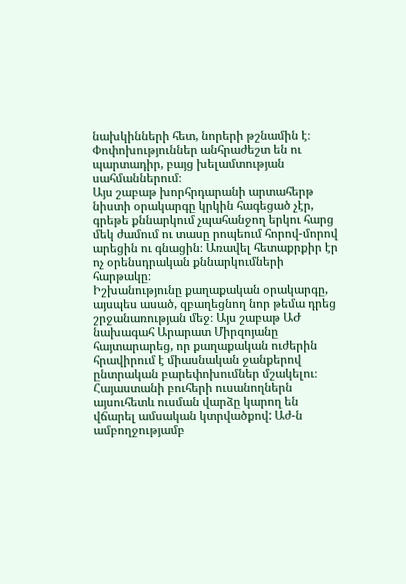նախկինների հետ, նորերի թշնամին է։ Փոփոխություններ անհրաժեշտ են ու պարտադիր, բայց խելամտության սահմաններում։
Այս շաբաթ խորհրդարանի արտահերթ նիստի օրակարգը կրկին հագեցած չէր, գրեթե քննարկում չպահանջող երկու հարց մեկ ժամում ու տասը րոպեում հորով-մորով արեցին ու գնացին։ Առավել հետաքրքիր էր ոչ օրենսդրական քննարկումների հարթակը։
Իշխանությունը քաղաքական օրակարգը, այսպես ասած, զբաղեցնող նոր թեմա դրեց շրջանառության մեջ։ Այս շաբաթ ԱԺ նախագահ Արարատ Միրզոյանը հայտարարեց, որ քաղաքական ուժերին հրավիրում է միասնական ջանքերով ընտրական բարեփոխումներ մշակելու։
Հայաստանի բուհերի ուսանողներն այսուհետև ուսման վարձը կարող են վճարել ամսական կտրվածքով: Աժ-ն ամբողջությամբ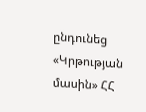ընդունեց «Կրթության մասին» ՀՀ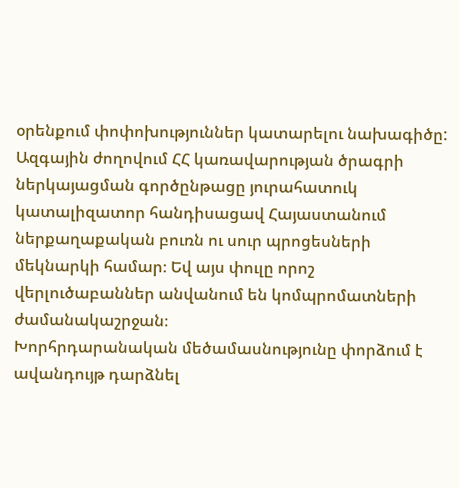օրենքում փոփոխություններ կատարելու նախագիծը:
Ազգային ժողովում ՀՀ կառավարության ծրագրի ներկայացման գործընթացը յուրահատուկ կատալիզատոր հանդիսացավ Հայաստանում ներքաղաքական բուռն ու սուր պրոցեսների մեկնարկի համար։ Եվ այս փուլը որոշ վերլուծաբաններ անվանում են կոմպրոմատների ժամանակաշրջան։
Խորհրդարանական մեծամասնությունը փորձում է ավանդույթ դարձնել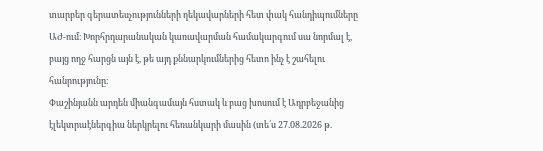տարբեր գերատեսչությունների ղեկավարների հետ փակ հանդիպումները ԱԺ-ում։ Խորհրդարանական կառավարման համակարգում սա նորմալ է, բայց ողջ հարցն այն է, թե այդ քննարկումներից հետո ինչ է շահելու հանրությունը։
Փաշինյանն արդեն միանգամայն հստակ և բաց խոսում է Ադրբեջանից էլեկտրաէներգիա ներկրելու հեռանկարի մասին (տե՛ս 27.08.2026 թ.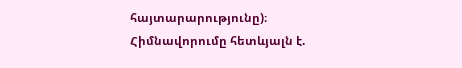հայտարարությունը)։
Հիմնավորումը հետևյալն է.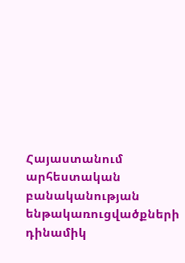Հայաստանում արհեստական բանականության ենթակառուցվածքների դինամիկ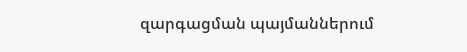զարգացման պայմաններում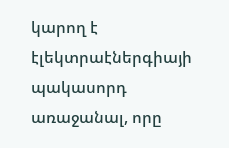կարող է էլեկտրաէներգիայի պակասորդ առաջանալ, որը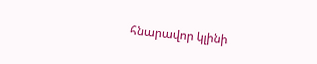հնարավոր կլինի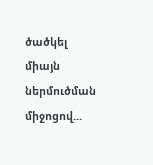ծածկել միայն ներմուծման միջոցով...